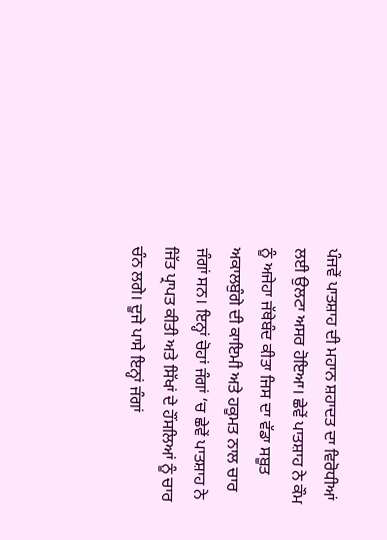ਪੰਜਵੇਂ ਪਾਤਸ਼ਾਹ ਦੀ ਮਹਾਨ ਸ਼ਹਾਦਤ ਦਾ ਵਿਰੋਧੀਆਂ ਲਈ ਉਲਟਾ ਅਸਰ ਹੋਇਆ। ਛੇਵੇਂ ਪਾਤਸ਼ਾਹ ਨੇ ਕੌਮ ਨੂੰ ਅਜੇਹਾ ਜੱਥੇਬੰਦ ਕੀਤਾ ਜਿਸ ਦਾ ਵੱਡਾ ਸਬੂਤ ਅਕਾਲਬੁੰਗੇ ਦੀ ਕਾਇਮੀ ਅਤੇ ਹਕੂਮਤ ਨਾਲ ਚਾਰ ਜੰਗਾਂ ਸਨ। ਇਨ੍ਹਾਂ ਚੋਹਾਂ ਜੰਗਾਂ ‘ਚ ਛੇਵੇਂ ਪਾਤਸ਼ਾਹ ਨੇ ਜਿੱਤ ਪ੍ਰਾਪਤ ਕੀਤੀ ਅਤੇ ਸਿੱਖਾਂ ਦੇ ਹੌਂਸਲਿਆਂ ਨੂੰ ਚਾਰ ਚੰਨ ਲਗੇ। ਦੂਜੇ ਪਾਸੇ ਇਨ੍ਹਾਂ ਜੰਗਾਂ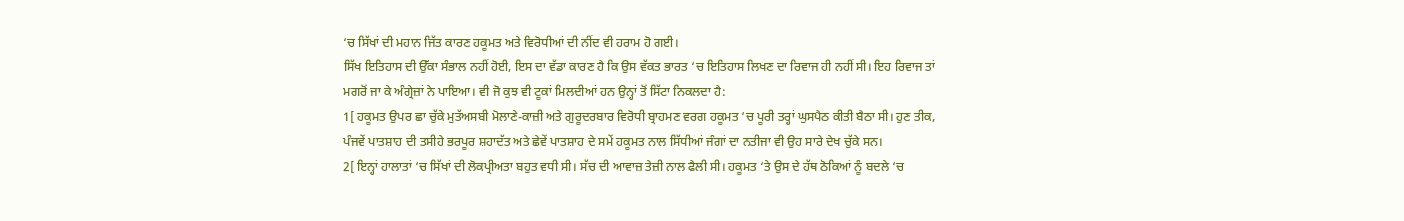‘ਚ ਸਿੱਖਾਂ ਦੀ ਮਹਾਨ ਜਿੱਤ ਕਾਰਣ ਹਕੂਮਤ ਅਤੇ ਵਿਰੋਧੀਆਂ ਦੀ ਨੀਂਦ ਵੀ ਹਰਾਮ ਹੋ ਗਈ।
ਸਿੱਖ ਇਤਿਹਾਸ ਦੀ ਉੱਕਾ ਸੰਭਾਲ ਨਹੀਂ ਹੋਈ, ਇਸ ਦਾ ਵੱਡਾ ਕਾਰਣ ਹੈ ਕਿ ਉਸ ਵੱਕਤ ਭਾਰਤ ‘ਚ ਇਤਿਹਾਸ ਲਿਖਣ ਦਾ ਰਿਵਾਜ ਹੀ ਨਹੀਂ ਸੀ। ਇਹ ਰਿਵਾਜ ਤਾਂ ਮਗਰੋਂ ਜਾ ਕੇ ਅੰਗ੍ਰੇਜ਼ਾਂ ਨੇ ਪਾਇਆ। ਵੀ ਜੋ ਕੁਝ ਵੀ ਟੂਕਾਂ ਮਿਲਦੀਆਂ ਹਨ ਉਨ੍ਹਾਂ ਤੋਂ ਸਿੱਟਾ ਨਿਕਲਦਾ ਹੈ:
1[ ਹਕੂਮਤ ਉਪਰ ਛਾ ਚੁੱਕੇ ਮੁਤੱਅਸਬੀ ਮੋਲਾਣੇ-ਕਾਜ਼ੀ ਅਤੇ ਗੁਰੂਦਰਬਾਰ ਵਿਰੋਧੀ ਬ੍ਰਾਹਮਣ ਵਰਗ ਹਕੂਮਤ ‘ਚ ਪੂਰੀ ਤਰ੍ਹਾਂ ਘੁਸਪੈਠ ਕੀਤੀ ਬੈਠਾ ਸੀ। ਹੁਣ ਤੀਕ, ਪੰਜਵੇਂ ਪਾਤਸ਼ਾਹ ਦੀ ਤਸੀਹੇ ਭਰਪੂਰ ਸ਼ਹਾਦੱਤ ਅਤੇ ਛੇਵੇਂ ਪਾਤਸ਼ਾਹ ਦੇ ਸਮੇਂ ਹਕੂਮਤ ਨਾਲ ਸਿੱਧੀਆਂ ਜੰਗਾਂ ਦਾ ਨਤੀਜਾ ਵੀ ਉਹ ਸਾਰੇ ਦੇਖ ਚੁੱਕੇ ਸਨ।
2[ ਇਨ੍ਹਾਂ ਹਾਲਾਤਾਂ ‘ਚ ਸਿੱਖਾਂ ਦੀ ਲੋਕਪ੍ਰੀਅਤਾ ਬਹੁਤ ਵਧੀ ਸੀ। ਸੱਚ ਦੀ ਆਵਾਜ਼ ਤੇਜ਼ੀ ਨਾਲ ਫੈਲੀ ਸੀ। ਹਕੂਮਤ ‘ਤੇ ਉਸ ਦੇ ਹੱਥ ਠੋਕਿਆਂ ਨੂੰ ਬਦਲੇ ‘ਚ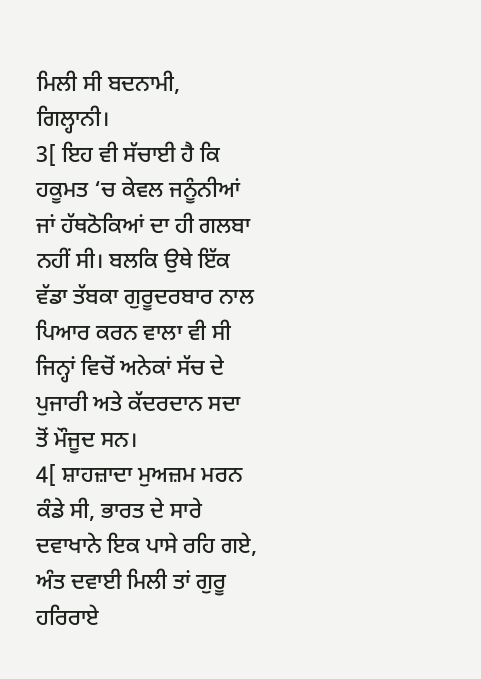ਮਿਲੀ ਸੀ ਬਦਨਾਮੀ, ਗਿਲ੍ਹਾਨੀ।
3[ ਇਹ ਵੀ ਸੱਚਾਈ ਹੈ ਕਿ ਹਕੂਮਤ ‘ਚ ਕੇਵਲ ਜਨੂੰਨੀਆਂ ਜਾਂ ਹੱਥਠੋਕਿਆਂ ਦਾ ਹੀ ਗਲਬਾ ਨਹੀਂ ਸੀ। ਬਲਕਿ ਉਥੇ ਇੱਕ ਵੱਡਾ ਤੱਬਕਾ ਗੁਰੂਦਰਬਾਰ ਨਾਲ ਪਿਆਰ ਕਰਨ ਵਾਲਾ ਵੀ ਸੀ ਜਿਨ੍ਹਾਂ ਵਿਚੋਂ ਅਨੇਕਾਂ ਸੱਚ ਦੇ ਪੁਜਾਰੀ ਅਤੇ ਕੱਦਰਦਾਨ ਸਦਾ ਤੋਂ ਮੌਜੂਦ ਸਨ।
4[ ਸ਼ਾਹਜ਼ਾਦਾ ਮੁਅਜ਼ਮ ਮਰਨ ਕੰਡੇ ਸੀ, ਭਾਰਤ ਦੇ ਸਾਰੇ ਦਵਾਖਾਨੇ ਇਕ ਪਾਸੇ ਰਹਿ ਗਏ, ਅੰਤ ਦਵਾਈ ਮਿਲੀ ਤਾਂ ਗੁਰੂ ਹਰਿਰਾਏ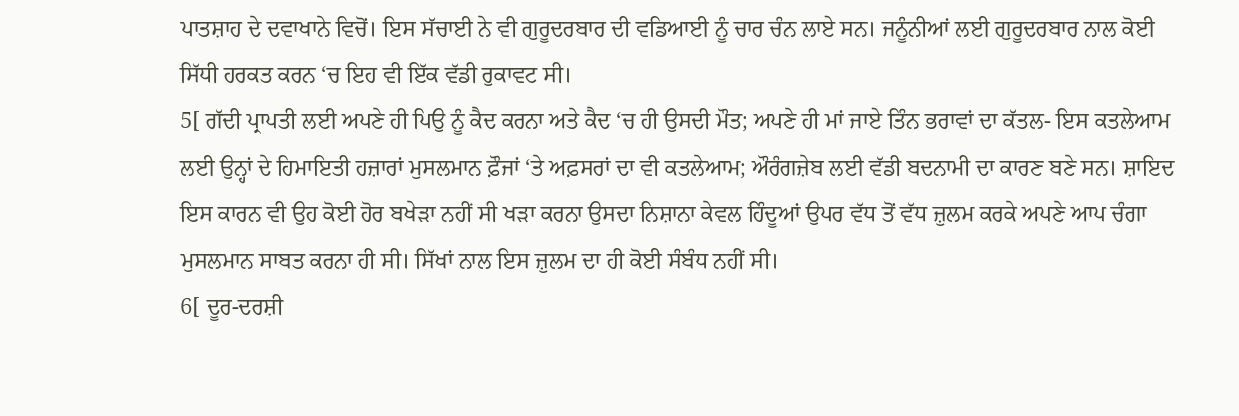ਪਾਤਸ਼ਾਹ ਦੇ ਦਵਾਖਾਨੇ ਵਿਚੋਂ। ਇਸ ਸੱਚਾਈ ਨੇ ਵੀ ਗੁਰੂਦਰਬਾਰ ਦੀ ਵਡਿਆਈ ਨੂੰ ਚਾਰ ਚੰਨ ਲਾਏ ਸਨ। ਜਨੂੰਨੀਆਂ ਲਈ ਗੁਰੂਦਰਬਾਰ ਨਾਲ ਕੋਈ ਸਿੱਧੀ ਹਰਕਤ ਕਰਨ ‘ਚ ਇਹ ਵੀ ਇੱਕ ਵੱਡੀ ਰੁਕਾਵਟ ਸੀ।
5[ ਗੱਦੀ ਪ੍ਰਾਪਤੀ ਲਈ ਅਪਣੇ ਹੀ ਪਿਉ ਨੂੰ ਕੈਦ ਕਰਨਾ ਅਤੇ ਕੈਦ ‘ਚ ਹੀ ਉਸਦੀ ਮੌਤ; ਅਪਣੇ ਹੀ ਮਾਂ ਜਾਏ ਤਿੰਨ ਭਰਾਵਾਂ ਦਾ ਕੱਤਲ- ਇਸ ਕਤਲੇਆਮ ਲਈ ਉਨ੍ਹਾਂ ਦੇ ਹਿਮਾਇਤੀ ਹਜ਼ਾਰਾਂ ਮੁਸਲਮਾਨ ਫ਼ੌਜਾਂ ‘ਤੇ ਅਫ਼ਸਰਾਂ ਦਾ ਵੀ ਕਤਲੇਆਮ; ਔਰੰਗਜ਼ੇਬ ਲਈ ਵੱਡੀ ਬਦਨਾਮੀ ਦਾ ਕਾਰਣ ਬਣੇ ਸਨ। ਸ਼ਾਇਦ ਇਸ ਕਾਰਨ ਵੀ ਉਹ ਕੋਈ ਹੋਰ ਬਖੇੜਾ ਨਹੀਂ ਸੀ ਖੜਾ ਕਰਨਾ ਉਸਦਾ ਨਿਸ਼ਾਨਾ ਕੇਵਲ ਹਿੰਦੂਆਂ ਉਪਰ ਵੱਧ ਤੋਂ ਵੱਧ ਜ਼ੁਲਮ ਕਰਕੇ ਅਪਣੇ ਆਪ ਚੰਗਾ ਮੁਸਲਮਾਨ ਸਾਬਤ ਕਰਨਾ ਹੀ ਸੀ। ਸਿੱਖਾਂ ਨਾਲ ਇਸ ਜ਼ੁਲਮ ਦਾ ਹੀ ਕੋਈ ਸੰਬੰਧ ਨਹੀਂ ਸੀ।
6[ ਦੂਰ-ਦਰਸ਼ੀ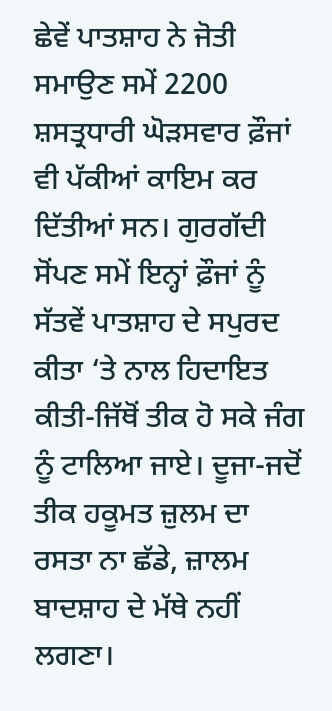ਛੇਵੇਂ ਪਾਤਸ਼ਾਹ ਨੇ ਜੋਤੀ ਸਮਾਉਣ ਸਮੇਂ 2200 ਸ਼ਸਤ੍ਰਧਾਰੀ ਘੋੜਸਵਾਰ ਫ਼ੌਜਾਂ ਵੀ ਪੱਕੀਆਂ ਕਾਇਮ ਕਰ ਦਿੱਤੀਆਂ ਸਨ। ਗੁਰਗੱਦੀ ਸੋਂਪਣ ਸਮੇਂ ਇਨ੍ਹਾਂ ਫ਼ੌਜਾਂ ਨੂੰ ਸੱਤਵੇਂ ਪਾਤਸ਼ਾਹ ਦੇ ਸਪੁਰਦ ਕੀਤਾ ‘ਤੇ ਨਾਲ ਹਿਦਾਇਤ ਕੀਤੀ-ਜਿੱਥੋਂ ਤੀਕ ਹੋ ਸਕੇ ਜੰਗ ਨੂੰ ਟਾਲਿਆ ਜਾਏ। ਦੂਜਾ-ਜਦੋਂ ਤੀਕ ਹਕੂਮਤ ਜ਼ੁਲਮ ਦਾ ਰਸਤਾ ਨਾ ਛੱਡੇ, ਜ਼ਾਲਮ ਬਾਦਸ਼ਾਹ ਦੇ ਮੱਥੇ ਨਹੀਂ ਲਗਣਾ।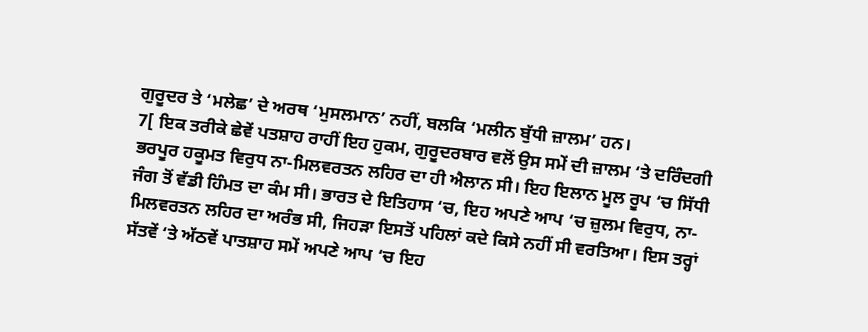ਗੁਰੂਦਰ ਤੇ ‘ਮਲੇਛ’ ਦੇ ਅਰਥ ‘ਮੁਸਲਮਾਨ’ ਨਹੀਂ, ਬਲਕਿ ‘ਮਲੀਨ ਬੁੱਧੀ ਜ਼ਾਲਮ’ ਹਨ।
7[ ਇਕ ਤਰੀਕੇ ਛੇਵੇਂ ਪਤਸ਼ਾਹ ਰਾਹੀਂ ਇਹ ਹੁਕਮ, ਗੁਰੂਦਰਬਾਰ ਵਲੋਂ ਉਸ ਸਮੇਂ ਦੀ ਜ਼ਾਲਮ ‘ਤੇ ਦਰਿੰਦਗੀ ਭਰਪੂਰ ਹਕੂਮਤ ਵਿਰੁਧ ਨਾ-ਮਿਲਵਰਤਨ ਲਹਿਰ ਦਾ ਹੀ ਐਲਾਨ ਸੀ। ਇਹ ਇਲਾਨ ਮੂਲ ਰੂਪ ‘ਚ ਸਿੱਧੀ ਜੰਗ ਤੋਂ ਵੱਡੀ ਹਿੰਮਤ ਦਾ ਕੰਮ ਸੀ। ਭਾਰਤ ਦੇ ਇਤਿਹਾਸ ‘ਚ, ਇਹ ਅਪਣੇ ਆਪ ‘ਚ ਜ਼ੁਲਮ ਵਿਰੁਧ, ਨਾ-ਮਿਲਵਰਤਨ ਲਹਿਰ ਦਾ ਅਰੰਭ ਸੀ, ਜਿਹੜਾ ਇਸਤੋਂ ਪਹਿਲਾਂ ਕਦੇ ਕਿਸੇ ਨਹੀਂ ਸੀ ਵਰਤਿਆ। ਇਸ ਤਰ੍ਹਾਂ ਸੱਤਵੇਂ ‘ਤੇ ਅੱਠਵੇਂ ਪਾਤਸ਼ਾਹ ਸਮੇਂ ਅਪਣੇ ਆਪ ‘ਚ ਇਹ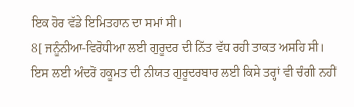ਇਕ ਹੋਰ ਵੱਡੇ ਇਮਿਤਹਾਨ ਦਾ ਸਮਾਂ ਸੀ।
8[ ਜਨੂੰਨੀਆ-ਵਿਰੋਧੀਆ ਲਈ ਗੁਰੂਦਰ ਦੀ ਨਿੱਤ ਵੱਧ ਰਹੀ ਤਾਕਤ ਅਸਹਿ ਸੀ। ਇਸ ਲਈ ਅੰਦਰੋਂ ਹਕੂਮਤ ਦੀ ਨੀਯਤ ਗੁਰੂਦਰਬਾਰ ਲਈ ਕਿਸੇ ਤਰ੍ਹਾਂ ਵੀ ਚੰਗੀ ਨਹੀਂ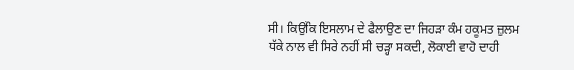ਸੀ। ਕਿਉਂਕਿ ਇਸਲਾਮ ਦੇ ਫੈਲਾਉਣ ਦਾ ਜਿਹੜਾ ਕੰਮ ਹਕੂਮਤ ਜ਼ੁਲਮ ਧੱਕੇ ਨਾਲ ਵੀ ਸਿਰੇ ਨਹੀਂ ਸੀ ਚੜ੍ਹਾ ਸਕਦੀ, ਲੋਕਾਈ ਵਾਹੋ ਦਾਹੀ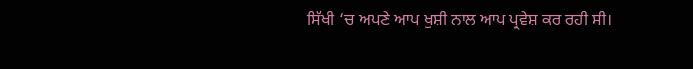ਸਿੱਖੀ ‘ਚ ਅਪਣੇ ਆਪ ਖੁਸ਼ੀ ਨਾਲ ਆਪ ਪ੍ਰਵੇਸ਼ ਕਰ ਰਹੀ ਸੀ।